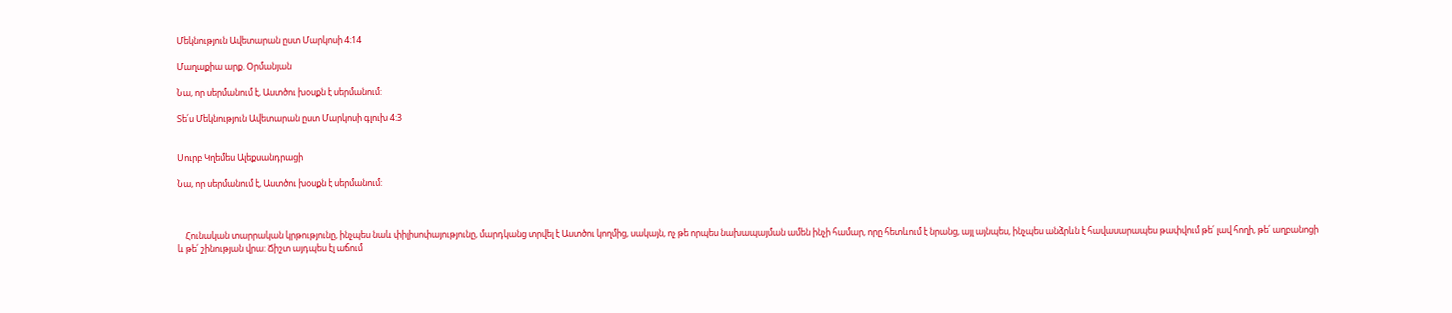Մեկնություն Ավետարան ըստ Մարկոսի 4։14

Մաղաքիա արք. Օրմանյան

Նա, որ սերմանում է, Աստծու խօսքն է սերմանում:

Տե՛ս Մեկնություն Ավետարան ըստ Մարկոսի գլուխ 4:3


Սուրբ Կղեմես Ալեքսանդրացի

Նա, որ սերմանում է, Աստծու խօսքն է սերմանում:



    Հունական տարրական կրթությունը, ինչպես նաև փիլիսոփայությունը, մարդկանց տրվել է Աստծու կողմից, սակայն, ոչ թե որպես նախապայման ամեն ինչի համար, որը հետևում է նրանց, այլ այնպես, ինչպես անձրևն է հավասարապես թափվում թե՛ լավ հողի, թե՛ աղբանոցի և թե՛ շինության վրա: Ճիշտ այդպես էլ աճում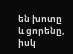են խոտը և ցորենը, իսկ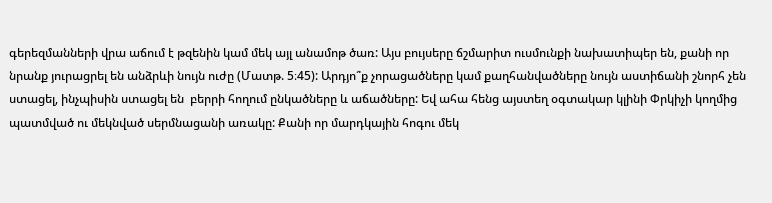գերեզմանների վրա աճում է թզենին կամ մեկ այլ անամոթ ծառ: Այս բույսերը ճշմարիտ ուսմունքի նախատիպեր են, քանի որ նրանք յուրացրել են անձրևի նույն ուժը (Մատթ. 5։45): Արդյո՞ք չորացածները կամ քաղհանվածները նույն աստիճանի շնորհ չեն ստացել, ինչպիսին ստացել են  բերրի հողում ընկածները և աճածները: Եվ ահա հենց այստեղ օգտակար կլինի Փրկիչի կողմից պատմված ու մեկնված սերմնացանի առակը: Քանի որ մարդկային հոգու մեկ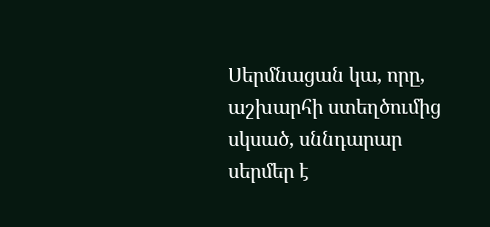Սերմնացան կա, որը, աշխարհի ստեղծումից սկսած, սննդարար սերմեր է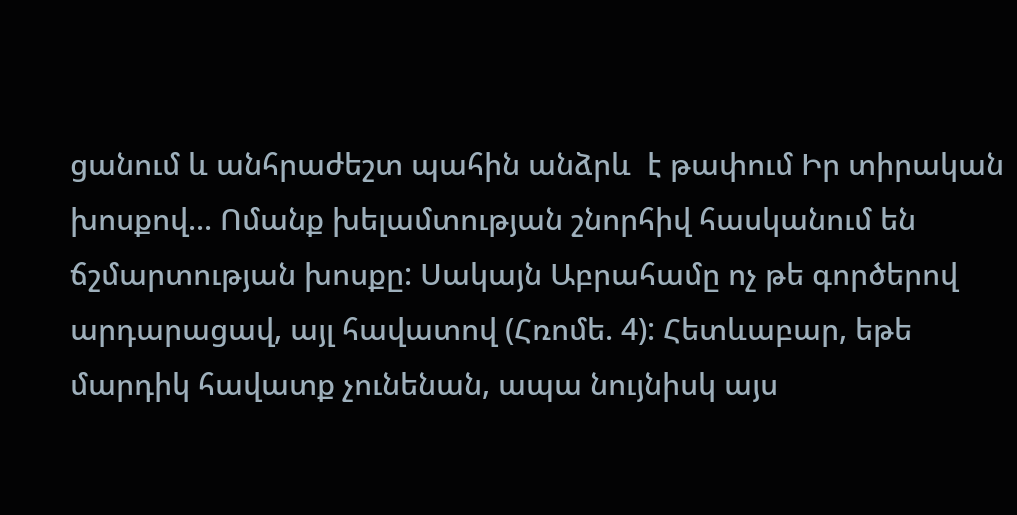ցանում և անհրաժեշտ պահին անձրև  է թափում Իր տիրական խոսքով... Ոմանք խելամտության շնորհիվ հասկանում են ճշմարտության խոսքը: Սակայն Աբրահամը ոչ թե գործերով արդարացավ, այլ հավատով (Հռոմե. 4): Հետևաբար, եթե մարդիկ հավատք չունենան, ապա նույնիսկ այս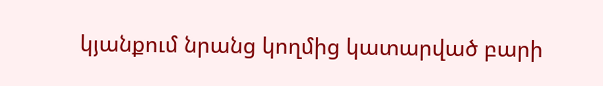կյանքում նրանց կողմից կատարված բարի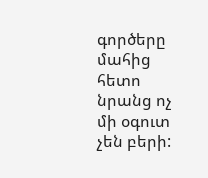գործերը  մահից հետո նրանց ոչ մի օգուտ չեն բերի: